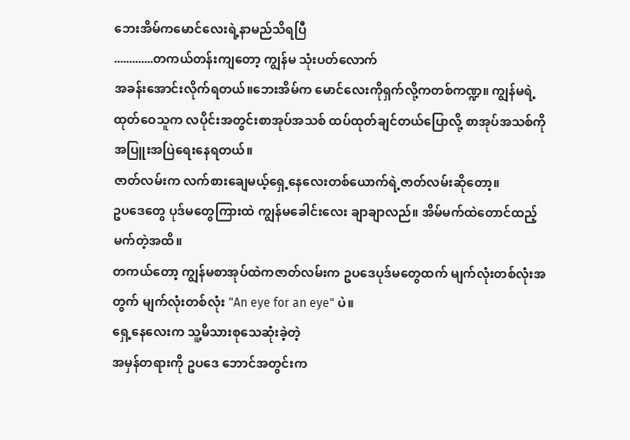ဘေးအိမ်ကမောင်လေးရဲ့နာမည်သိရပြီ
.............တကယ်တန်းကျတော့ ကျွန်မ သုံးပတ်လောက်
အခန်းအောင်းလိုက်ရတယ်။ဘေးအိမ်က မောင်လေးကိုရှက်လို့ကတစ်ကဏ္ဍ။ ကျွန်မရဲ့ ထုတ်ဝေသူက လပိုင်းအတွင်းစာအုပ်အသစ် ထပ်ထုတ်ချင်တယ်ပြောလို့ စာအုပ်အသစ်ကို အပြူးအပြဲရေးနေရတယ်။
ဇာတ်လမ်းက လက်စားချေမယ့်ရှေ့နေလေးတစ်ယောက်ရဲ့ဇာတ်လမ်းဆိုတော့။
ဥပဒေတွေ ပုဒ်မတွေကြားထဲ ကျွန်မခေါင်းလေး ချာချာလည်။ အိမ်မက်ထဲတောင်ထည့်မက်တဲ့အထိ။
တကယ်တော့ ကျွန်မစာအုပ်ထဲကဇာတ်လမ်းက ဥပဒေပုဒ်မတွေထက် မျက်လုံးတစ်လုံးအတွက် မျက်လုံးတစ်လုံး "An eye for an eye" ပဲ။
ရှေ့နေလေးက သူ့မိသားစုသေဆုံးခဲ့တဲ့
အမှန်တရားကို ဥပဒေ ဘောင်အတွင်းက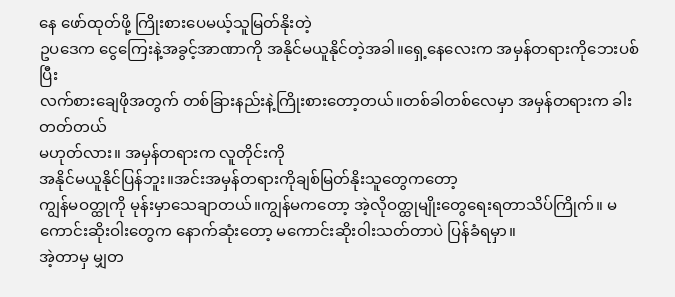နေ ဖော်ထုတ်ဖို့ ကြိုးစားပေမယ့်သူမြတ်နိုးတဲ့
ဥပဒေက ငွေကြေးနဲ့အခွင့်အာဏာကို အနိုင်မယူနိုင်တဲ့အခါ။ရှေ့နေလေးက အမှန်တရားကိုဘေးပစ်ပြီး
လက်စားချေဖိုအတွက် တစ်ခြားနည်းနဲ့ကြိုးစားတော့တယ်။တစ်ခါတစ်လေမှာ အမှန်တရားက ခါးတတ်တယ်
မဟုတ်လား။ အမှန်တရားက လူတိုင်းကို
အနိုင်မယူနိုင်ပြန်ဘူး။အင်းအမှန်တရားကိုချစ်မြတ်နိုးသူတွေကတော့
ကျွန်မဝတ္ထုကို မုန်းမှာသေချာတယ်။ကျွန်မကတော့ အဲ့လိုဝတ္ထုမျိုးတွေရေးရတာသိပ်ကြိုက်။ မကောင်းဆိုးဝါးတွေက နောက်ဆုံးတော့ မကောင်းဆိုးဝါးသတ်တာပဲ ပြန်ခံရမှာ။
အဲ့တာမှ မျှတ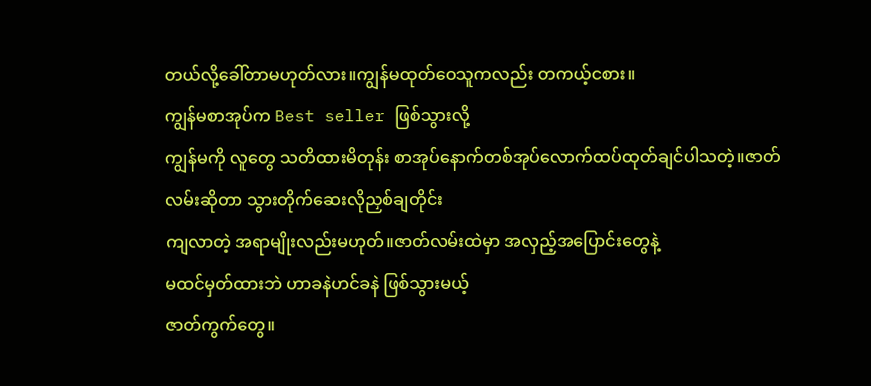တယ်လို့ခေါ်တာမဟုတ်လား။ကျွန်မထုတ်ဝေသူကလည်း တကယ့်ငစား။
ကျွန်မစာအုပ်က Best seller ဖြစ်သွားလို့
ကျွန်မကို လူတွေ သတိထားမိတုန်း စာအုပ်နောက်တစ်အုပ်လောက်ထပ်ထုတ်ချင်ပါသတဲ့။ဇာတ်လမ်းဆိုတာ သွားတိုက်ဆေးလိုညှစ်ချတိုင်း
ကျလာတဲ့ အရာမျိုးလည်းမဟုတ်။ဇာတ်လမ်းထဲမှာ အလှည့်အပြောင်းတွေနဲ့
မထင်မှတ်ထားဘဲ ဟာခနဲဟင်ခနဲ ဖြစ်သွားမယ့်
ဇာတ်ကွက်တွေ။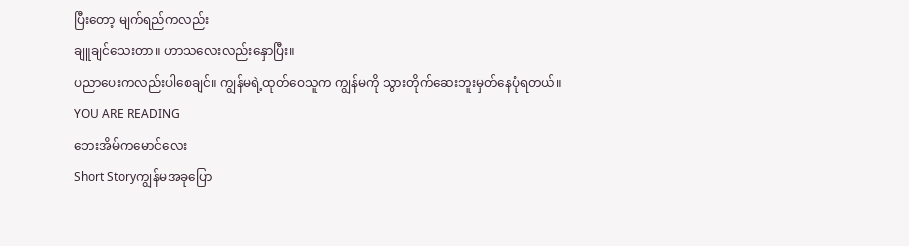ပြီးတော့ မျက်ရည်ကလည်း
ချူချင်သေးတာ။ ဟာသလေးလည်းနှောပြီး။
ပညာပေးကလည်းပါစေချင်။ ကျွန်မရဲ့ထုတ်ဝေသူက ကျွန်မကို သွားတိုက်ဆေးဘူးမှတ်နေပုံရတယ်။
YOU ARE READING
ဘေးအိမ်ကမောင်လေး
Short Storyကျွန်မအခုပြော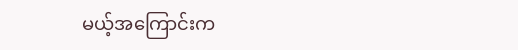မယ့်အကြောင်းက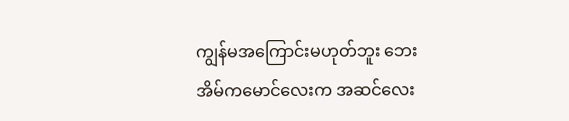ကျွန်မအကြောင်းမဟုတ်ဘူး ဘေးအိမ်ကမောင်လေးက အဆင်လေး